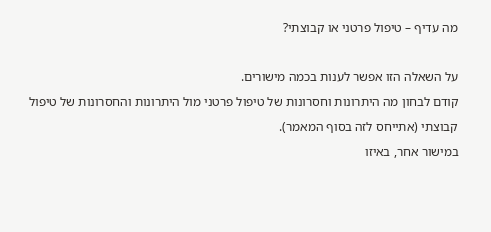מה עדיף – טיפול פרטני או קבוצתי?

על השאלה הזו אפשר לענות בכמה מישורים.
קודם לבחון מה היתרונות וחסרונות של טיפול פרטני מול היתרונות והחסרונות של טיפול קבוצתי (אתייחס לזה בסוף המאמר).
במישור אחר, באיזו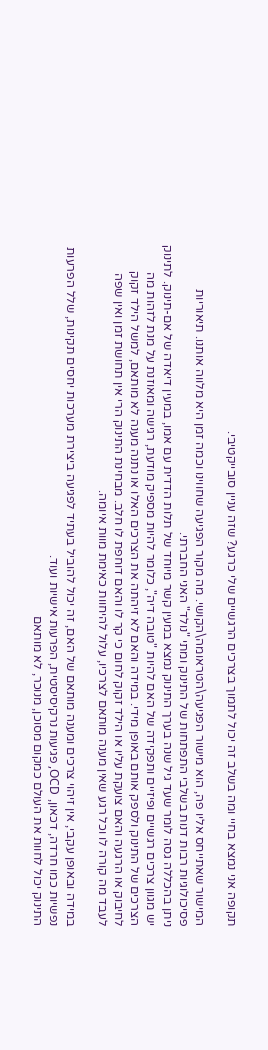תקופה אני נמצא בחיי ומה בשלב זה יכול לתמוך בצרכים הרגשיים שלי כרגע? שזה עניין סובייקטיבי.

המישור שאתייחס אליו פה, הוא מישור הפגיעה\הטראומה\הקושי. מה מקור הפגיעה שחווינו וכמה זמן היא מלווה אותנו. תיאוריות פסיכולוגיות רבות דנות בשלבי התפתחות של התינוק ומתי "נולד" האני החברתי.
ניתן בהכללה גסה לומר שעד גיל שנה בערך התינוק נמצא במעין קשר מיוחד של תלות הדדית עם אמו, במעין דיאדה של אם-תינוק. לתינוק יש מגוון צרכים רגשיים ופיזיים ותפקידה של האם להיות "טובה דיה", כלומר להיות מספיק מודעת, רגישה ומאוזנת על מנת לזהות מה הצרכים של התינוק ולספק אותם באופן מידי. במידה והאם לא זיהתה את הצרכים האלו או נתנה מענה לא מותאם, למשל הילד זקוק לחיבוק או הרגעה והאם צועקת עליו או הילד זקוק לחום כי קר לו והאם דוחפת לו חלב. מבחינת התינוק הרי אין תחושת זמן ואין שפה לעבד מה קורה לו וכל רגע שאין מענה מותאם לצרכיו, עלול להיחוות כאימת מוות איומה.

במידה ובאופן עקבי, אין זיהוי צרכים ומענה מותאם של האם, זה יכול להוביל בעתיד לפגיעה ביצירת מערכות יחסים תקינות, שלל הפרעות נפשיות כמו חרדה, דכאון, OCD, פגיעות נרקיסיסטית, הפרעות אישיות ועוד.
התינוק יכול לחוות את העולם כמקום מסוכן, מנוכר, לא מותאם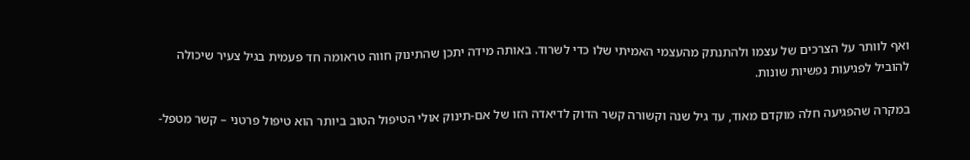ואף לוותר על הצרכים של עצמו ולהתנתק מהעצמי האמיתי שלו כדי לשרוד. באותה מידה יתכן שהתינוק חווה טראומה חד פעמית בגיל צעיר שיכולה להוביל לפגיעות נפשיות שונות.

במקרה שהפגיעה חלה מוקדם מאוד, עד גיל שנה וקשורה קשר הדוק לדיאדה הזו של אם-תינוק אולי הטיפול הטוב ביותר הוא טיפול פרטני – קשר מטפל-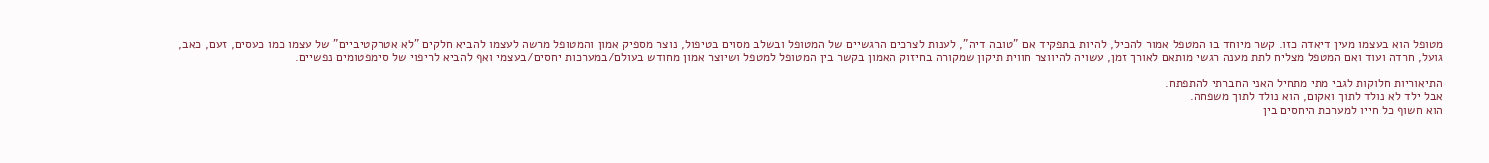מטופל הוא בעצמו מעין דיאדה כזו. קשר מיוחד בו המטפל אמור להכיל, להיות בתפקיד אם "טובה דיה", לענות לצרכים הרגשיים של המטופל ובשלב מסוים בטיפול, נוצר מספיק אמון והמטופל מרשה לעצמו להביא חלקים "לא אטרקטיביים" של עצמו כמו כעסים, זעם, כאב, גועל, חרדה ועוד ואם המטפל מצליח לתת מענה רגשי מותאם לאורך זמן, עשויה להיווצר חווית תיקון שמקורה בחיזוק האמון בקשר בין המטופל למטפל ושיוצר אמון מחודש בעולם/במערכות יחסים/בעצמי ואף להביא לריפוי של סימפטומים נפשיים.

התיאוריות חלוקות לגבי מתי מתחיל האני החברתי להתפתח.
אבל ילד לא נולד לתוך ואקום, הוא נולד לתוך משפחה.
הוא חשוף כל חייו למערכת היחסים בין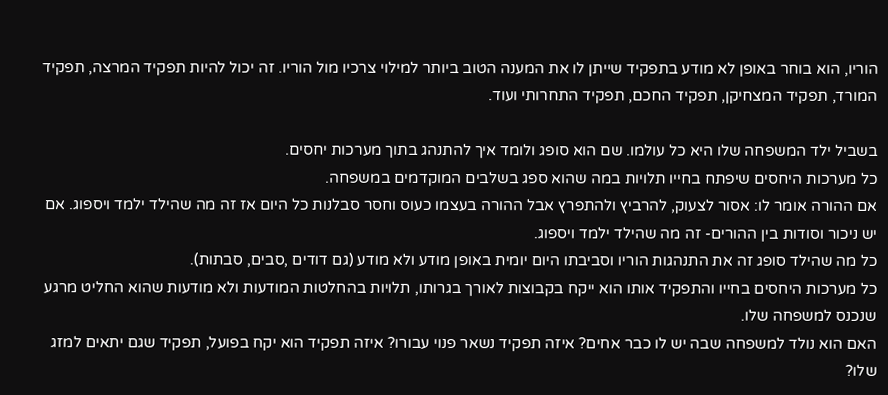הוריו, הוא בוחר באופן לא מודע בתפקיד שייתן לו את המענה הטוב ביותר למילוי צרכיו מול הוריו. זה יכול להיות תפקיד המרצה, תפקיד המורד, תפקיד המצחיקן, תפקיד החכם, תפקיד התחרותי ועוד.

בשביל ילד המשפחה שלו היא כל עולמו. שם הוא סופג ולומד איך להתנהג בתוך מערכות יחסים.
כל מערכות היחסים שיפתח בחייו תלויות במה שהוא ספג בשלבים המוקדמים במשפחה.
אם ההורה אומר לו: אסור לצעוק, להרביץ ולהתפרץ אבל ההורה בעצמו כעוס וחסר סבלנות כל היום אז זה מה שהילד ילמד ויספוג. אם יש ניכור וסודות בין ההורים- זה מה שהילד ילמד ויספוג.
כל מה שהילד סופג זה את התנהגות הוריו וסביבתו היום יומית באופן מודע ולא מודע (גם דודים ,סבים, סבתות).
כל מערכות היחסים בחייו והתפקיד אותו הוא ייקח בקבוצות לאורך בגרותו, תלויות בהחלטות המודעות ולא מודעות שהוא החליט מרגע שנכנס למשפחה שלו.
האם הוא נולד למשפחה שבה יש לו כבר אחים? איזה תפקיד נשאר פנוי עבורו? איזה תפקיד הוא יקח בפועל, תפקיד שגם יתאים למזג שלו?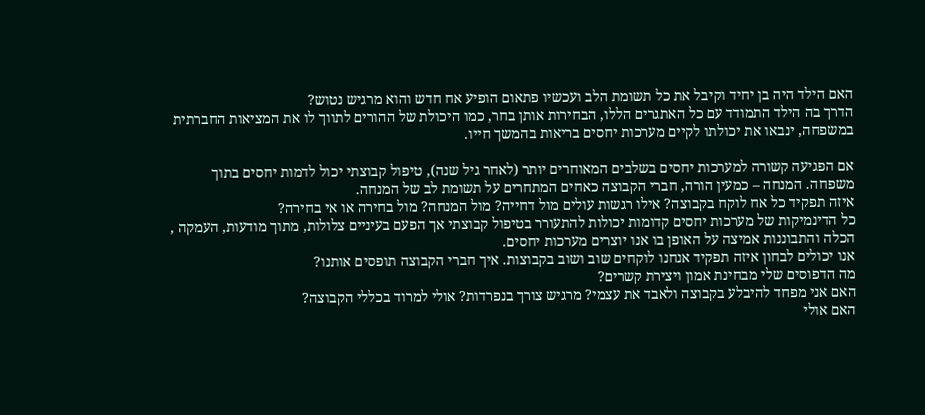האם הילד היה בן יחיד וקיבל את כל תשומת הלב ועכשיו פתאום הופיע אח חדש והוא מרגיש נטוש?
הדרך בה הילד התמודד עם כל האתגרים הללו, הבחירות אותן בחר, כמו היכולת של ההורים לתווך לו את המציאות החברתית במשפחה, ינבאו את יכולתו לקיים מערכות יחסים בריאות בהמשך חייו.

אם הפגיעה קשורה למערכות יחסים בשלבים המאוחרים יותר (לאחר גיל שנה), טיפול קבוצתי יכול לדמות יחסים בתוך משפחה. המנחה – כמעין הורה, חברי הקבוצה כאחים המתחרים על תשומת לב של המנחה.
איזה תפקיד כל אח לוקח בקבוצה? אילו רגשות עולים מול דחייה? מול המנחה? מול בחירה או אי בחירה?
כל הדינמיקות של מערכות יחסים קדומות יכולות להתעורר בטיפול קבוצתי אך הפעם בעיניים צלולות, מתוך מודעות, העמקה , הכלה והתבוננות אמיצה על האופן בו אנו יוצרים מערכות יחסים.
אנו יכולים לבחון איזה תפקיד אנחנו לוקחים שוב ושוב בקבוצות. איך חברי הקבוצה תופסים אותנו?
מה הדפוסים שלי מבחינת אמון ויצירת קשרים?
האם אני מפחד להיבלע בקבוצה ולאבד את עצמי? מרגיש צורך בנפרדות? אולי למרוד בכללי הקבוצה?
האם אולי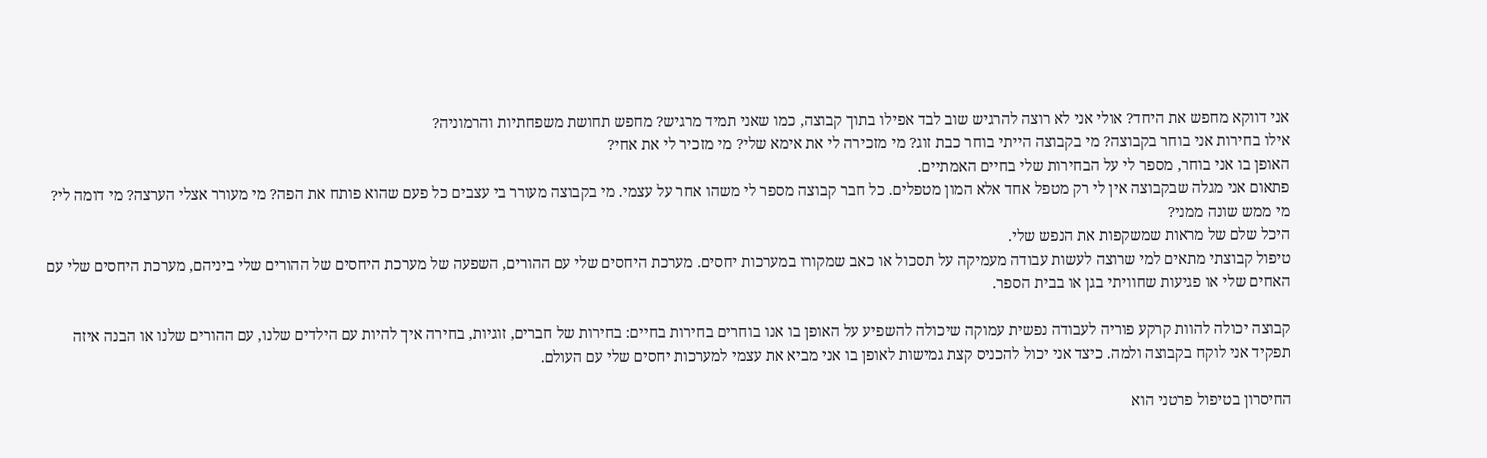אני דווקא מחפש את היחד? אולי אני לא רוצה להרגיש שוב לבד אפילו בתוך קבוצה, כמו שאני תמיד מרגיש? מחפש תחושת משפחתיות והרמוניה?
אילו בחירות אני בוחר בקבוצה? מי בקבוצה הייתי בוחר כבת זוג? מי מזכירה לי את אימא שלי? מי מזכיר לי את אחי?
האופן בו אני בוחר, מספר לי על הבחירות שלי בחיים האמתיים.
פתאום אני מגלה שבקבוצה אין לי רק מטפל אחד אלא המון מטפלים. כל חבר קבוצה מספר לי משהו אחר על עצמי. מי בקבוצה מעורר בי עצבים כל פעם שהוא פותח את הפה? מי מעורר אצלי הערצה? מי דומה לי? מי ממש שונה ממני?
היכל שלם של מראות שמשקפות את הנפש שלי.
טיפול קבוצתי מתאים למי שרוצה לעשות עבודה מעמיקה על תסכול או כאב שמקורו במערכות יחסים. מערכת היחסים שלי עם ההורים, השפעה של מערכת היחסים של ההורים שלי ביניהם, מערכת היחסים שלי עם האחים שלי או פגיעות שחוויתי בגן או בבית הספר.

קבוצה יכולה להוות קרקע פוריה לעבודה נפשית עמוקה שיכולה להשפיע על האופן בו אנו בוחרים בחירות בחיים: בחירות של חברים, זוגיות, בחירה איך להיות עם הילדים שלנו, עם ההורים שלנו או הבנה איזה תפקיד אני לוקח בקבוצה ולמה. כיצד אני יכול להכניס קצת גמישות לאופן בו אני מביא את עצמי למערכות יחסים שלי עם העולם.

החיסרון בטיפול פרטני הוא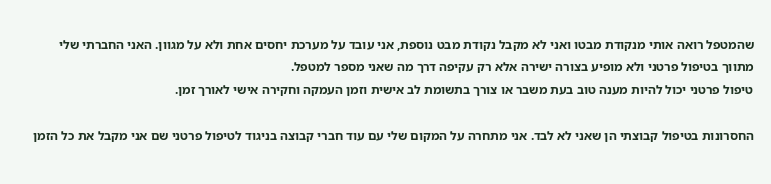שהמטפל רואה אותי מנקודת מבטו ואני לא מקבל נקודת מבט נוספת, אני עובד על מערכת יחסים אחת ולא על מגוון. האני החברתי שלי מתווך בטיפול פרטני ולא מופיע בצורה ישירה אלא רק עקיפה דרך מה שאני מספר למטפל.
טיפול פרטני יכול להיות מענה טוב בעת משבר או צורך בתשומת לב אישית וזמן העמקה וחקירה אישי לאורך זמן.

החסרונות בטיפול קבוצתי הן שאני לא לבד. אני מתחרה על המקום שלי עם עוד חברי קבוצה בניגוד לטיפול פרטני שם אני מקבל את כל הזמן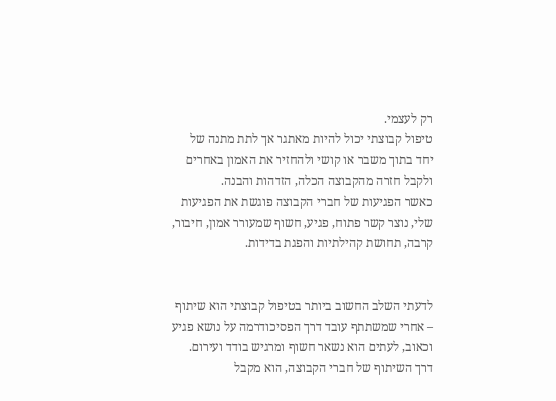רק לעצמי.
טיפול קבוצתי יכול להיות מאתגר אך לתת מתנה של יחד בתוך משבר או קושי ולהחזיר את האמון באחרים ולקבל חזרה מהקבוצה הכלה, הזדהות והבנה.
כאשר הפגיעות של חברי הקבוצה פוגשת את הפגיעות שלי, נוצר קשר פתוח, פגיע, חשוף שמעורר אמון, חיבור, קרבה, תחושת קהילתיות והפגת בדידות.


לדעתי השלב החשוב ביותר בטיפול קבוצתי הוא שיתוף – אחרי שמשתתף עובד דרך הפסיכודרמה על נושא פגיע וכאוב, לעתים הוא נשאר חשוף ומרגיש בודד ועירום.
דרך השיתוף של חברי הקבוצה, הוא מקבל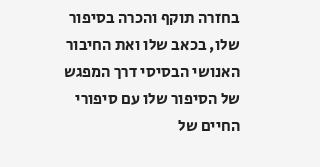בחזרה תוקף והכרה בסיפור שלו, בכאב שלו ואת החיבור האנושי הבסיסי דרך המפגש של הסיפור שלו עם סיפורי החיים של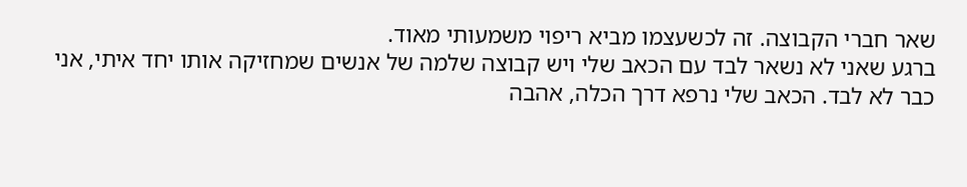שאר חברי הקבוצה. זה לכשעצמו מביא ריפוי משמעותי מאוד.
ברגע שאני לא נשאר לבד עם הכאב שלי ויש קבוצה שלמה של אנשים שמחזיקה אותו יחד איתי, אני כבר לא לבד. הכאב שלי נרפא דרך הכלה, אהבה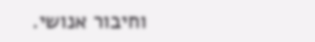וחיבור אנושי.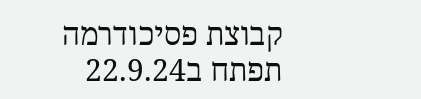קבוצת פסיכודרמה תפתח ב22.9.24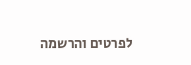לפרטים והרשמה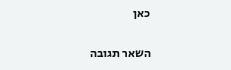כאן

השאר תגובה